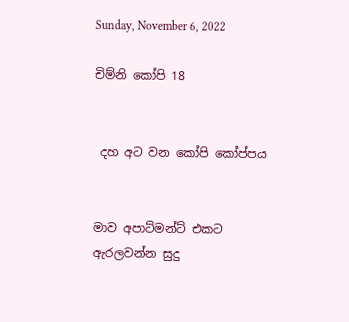Sunday, November 6, 2022

චිම්නි කෝපි 18


 දහ අට වන කෝපි කෝප්පය


මාව අපාට්මන්ට් එකට ඇරලවන්න සුදු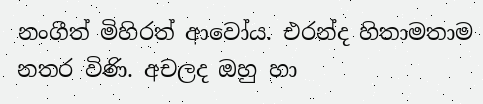නංගීත් මිහිරත් ආවෝය. එරන්ද හිතාමතාම නතර විණි. අචලද ඔහු හා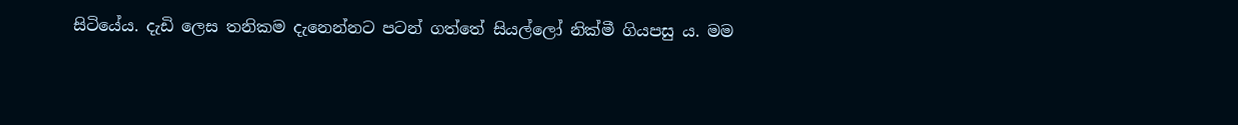සිටියේය. දැඩි ලෙස තනිකම දැනෙන්නට පටන් ගත්තේ සියල්ලෝ නික්මී ගියපසු ය. මම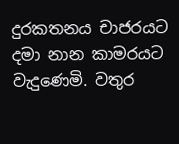දුරකතනය චාජරයට දමා නාන කාමරයට වැදුණෙමි. වතුර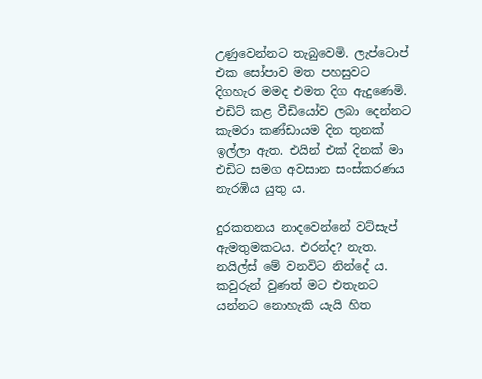උණුවෙන්නට තැබුවෙමි. ලැප්ටොප් එක සෝපාව මත පහසුවට දිගහැර මමද එමත දිග ඇදුණෙමි. එඩිට් කළ වීඩියෝව ලබා දෙන්නට කැමරා කණ්ඩායම දින තුනක් ඉල්ලා ඇත. එයින් එක් දිනක් මා එඩිට සමග අවසාන සංස්කරණය නැරඹිය යුතු ය.

දුරකතනය නාදවෙන්නේ වට්සැප් ඇමතුමකටය. එරන්ද? නැත. නයිල්ස් මේ වනවිට නින්දේ ය. කවුරුන් වුණත් මට එතැනට යන්නට නොහැකි යැයි හිත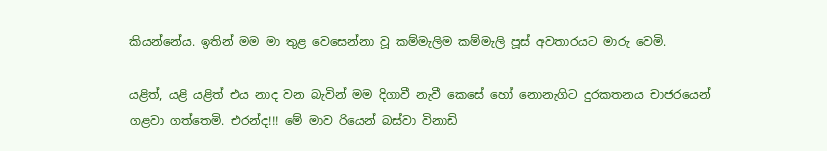කියන්නේය. ඉතින් මම මා තුළ වෙසෙන්නා වූ කම්මැලිම කම්මැලි පූස් අවතාරයට මාරු වෙමි.

යළිත්, යළි යළිත් එය නාද වන බැවින් මම දිගාවී නැවී කෙසේ හෝ නොනැගිට දුරකතනය චාජරයෙන් ගළවා ගත්තෙමි. එරන්ද!!! මේ මාව රියෙන් බස්වා විනාඩි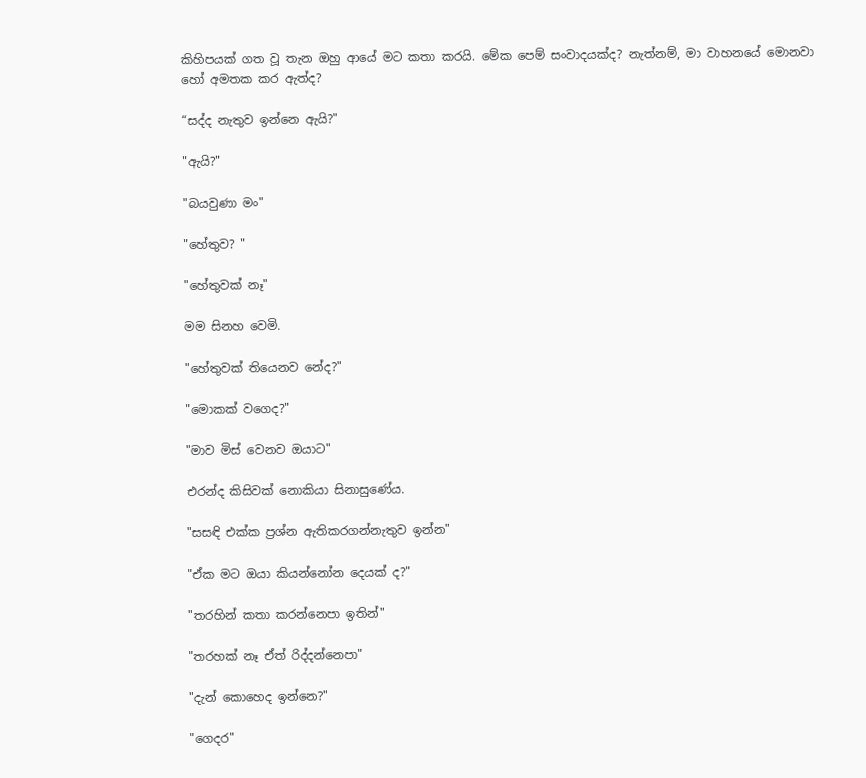කිහිපයක් ගත වූ තැන ඔහු ආයේ මට කතා කරයි. මේක පෙම් සංවාදයක්ද? නැත්නම්, මා වාහනයේ මොනවා හෝ අමතක කර ඇත්ද?

“සද්ද නැතුව ඉන්නෙ ඇයි?"

"ඇයි?"

"බයවුණා මං"

"හේතුව? "

"හේතුවක් නෑ"

මම සිනහ වෙමි.

"හේතුවක් තියෙනව නේද?"

"මොකක් වගෙද?"

"මාව මිස් වෙනව ඔයාට"

එරන්ද කිසිවක් නොකියා සිනාසුණේය.

"සසඳි එක්ක ප්‍රශ්න ඇතිකරගන්නැතුව ඉන්න"

"ඒක මට ඔයා කියන්නෝන දෙයක් ද?"

"තරහින් කතා කරන්නෙපා ඉතින්"

"තරහක් නෑ ඒත් රිද්දන්නෙපා"

"දැන් කොහෙද ඉන්නෙ?"

"ගෙදර"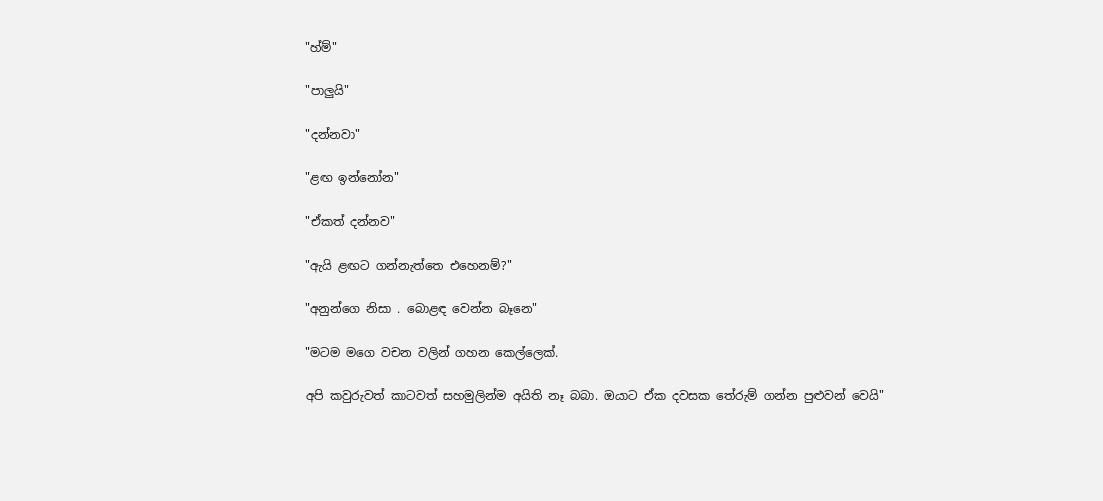"හ්ම්"

"පාලුයි"

"දන්නවා"

"ළඟ ඉන්නෝන"

"ඒකත් දන්නව"

"ඇයි ළඟට ගන්නැත්තෙ එහෙනම්?"

"අනුන්ගෙ නිසා . බොළඳ වෙන්න බෑනෙ"

"මටම මගෙ වචන වලින් ගහන කෙල්ලෙක්.

අපි කවුරුවත් කාටවත් සහමුලින්ම අයිති නෑ බබා. ඔයාට ඒක දවසක තේරුම් ගන්න පුළුවන් වෙයි"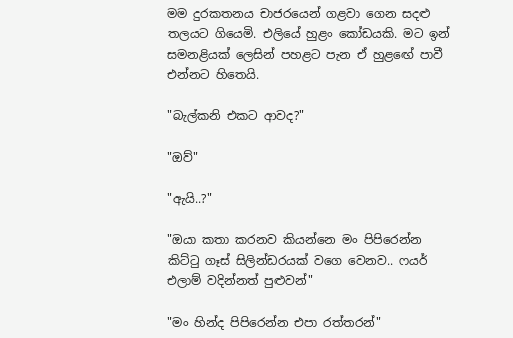මම දුරකතනය චාජරයෙන් ගළවා ගෙන සදළු තලයට ගියෙමි. එලියේ හුළං කෝඩයකි. මට ඉන් සමනළියක් ලෙසින් පහළට පැන ඒ හුළඟේ පාවී එන්නට හිතෙයි.

"බැල්කනි එකට ආවද?"

"ඔව්"

"ඇයි..?"

"ඔයා කතා කරනව කියන්නෙ මං පිපිරෙන්න කිට්ටු ගෑස් සිලින්ඩරයක් වගෙ වෙනව.. ෆයර් එලාම් වදින්නත් පුළුවන්"

"මං හින්ද පිපිරෙන්න එපා රත්තරන්"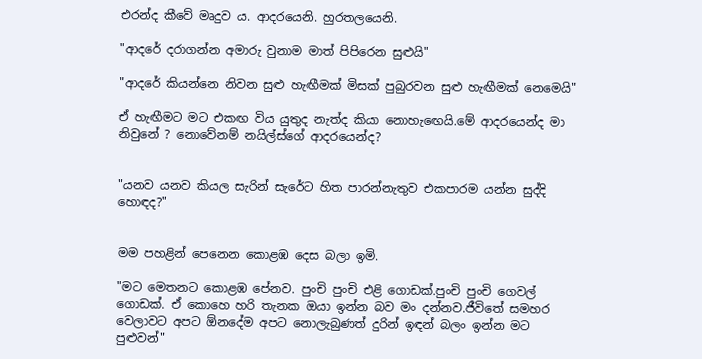එරන්ද කීවේ මෘදුව ය. ආදරයෙනි. හුරතලයෙනි.

"ආදරේ දරාගන්න අමාරු වුනාම මාත් පිපිරෙන සුළුයි"

"ආදරේ කියන්නෙ නිවන සුළු හැඟීමක් මිසක් පුබුරවන සුළු හැඟීමක් නෙමෙයි"

ඒ හැඟීමට මට එකඟ විය යුතුද නැත්ද කියා නොහැඟෙයි.මේ ආදරයෙන්ද මා නිවුනේ ? නොවේනම් නයිල්ස්ගේ ආදරයෙන්ද?


"යනව යනව කියල සැරින් සැරේට හිත පාරන්නැතුව එකපාරම යන්න සුද්දි හොඳද?"


මම පහළින් පෙනෙන කොළඹ දෙස බලා ඉමි.

"මට මෙතනට කොළඹ පේනව. පුංචි පුංචි එළි ගොඩක්.පුංචි පුංචි ගෙවල් ගොඩක්. ඒ කොහෙ හරි තැනක ඔයා ඉන්න බව මං දන්නව.ජීවිතේ සමහර වෙලාවට අපට ඕනදේම අපට නොලැබුණත් දුරින් ඉඳන් බලං ඉන්න මට පුළුවන්"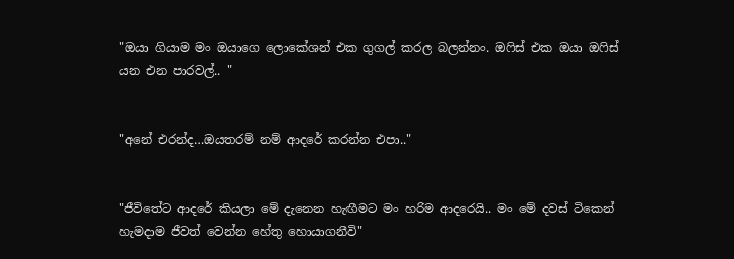"ඔයා ගියාම මං ඔයාගෙ ලොකේශන් එක ගුගල් කරල බලන්නං. ඔෆිස් එක ඔයා ඔෆිස් යන එන පාරවල්.. "


"අනේ එරන්ද…ඔයතරම් නම් ආදරේ කරන්න එපා.."


"ජීවිතේට ආදරේ කියලා මේ දැනෙන හැඟීමට මං හරිම ආදරෙයි.. මං මේ දවස් ටිකෙන් හැමදාම ජීවත් වෙන්න හේතු හොයාගනීවි"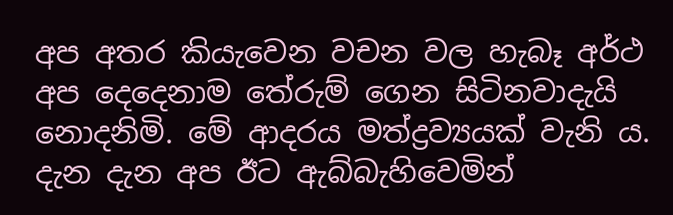අප අතර කියැවෙන වචන වල හැබෑ අර්ථ අප දෙදෙනාම තේරුම් ගෙන සිටිනවාදැයි නොදනිමි. මේ ආදරය මත්ද්‍රව්‍යයක් වැනි ය. දැන දැන අප ඊට ඇබ්බැහිවෙමින්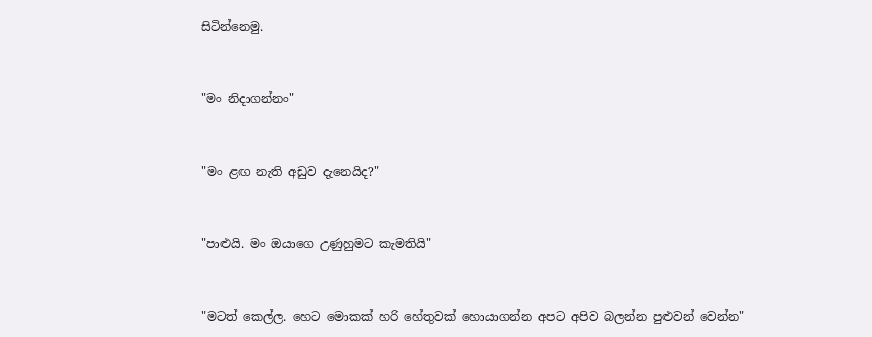සිටින්නෙමු.


"මං නිදාගන්නං"


"මං ළඟ නැති අඩුව දැනෙයිද?"


"පාළුයි. මං ඔයාගෙ උණුහුමට කැමතියි"


"මටත් කෙල්ල. හෙට මොකක් හරි හේතුවක් හොයාගන්න අපට අපිව බලන්න පුළුවන් වෙන්න"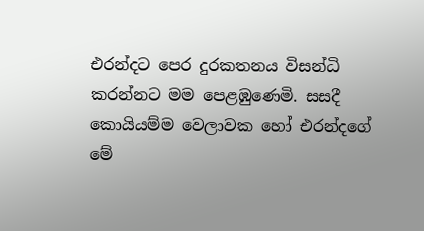එරන්දට පෙර දුරකතනය විසන්ධි කරන්නට මම පෙළඹුණෙමි. සසදී කොයියම්ම වෙලාවක හෝ එරන්දගේ මේ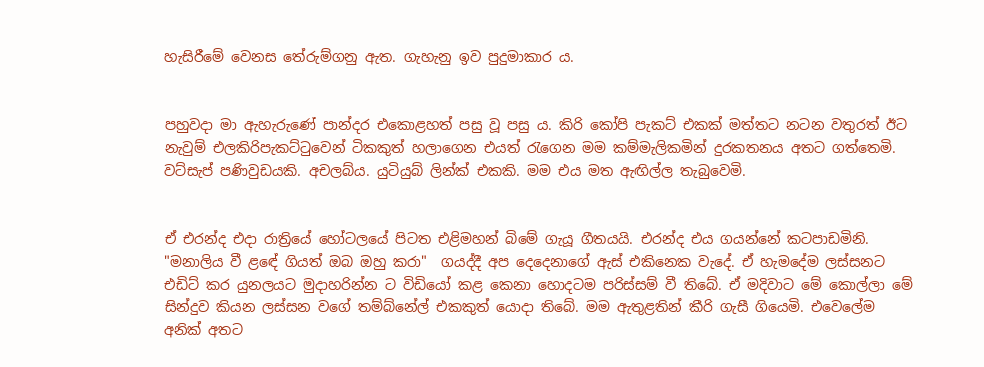හැසිරීමේ වෙනස තේරුම්ගනු ඇත. ගැහැනු ඉව පුදුමාකාර ය.


පහුවදා මා ඇහැරුණේ පාන්දර එකොළහත් පසු වූ පසු ය. කිරි කෝපි පැකට් එකක් මත්තට නටන වතුරත් ඊට නැවුම් එලකිරිපැකට්ටුවෙන් ටිකකුත් හලාගෙන එයත් රැගෙන මම කම්මැලිකමින් දුරකතනය අතට ගත්තෙමි. වට්සැප් පණිවුඩයකි. අචලබ්ය. යුටියුබ් ලින්ක් එකකි. මම එය මත ඇඟිල්ල තැබුවෙමි.


ඒ එරන්ද එදා රාත්‍රියේ හෝටලයේ පිටත එළිමහන් බිමේ ගැයූ ගීතයයි. එරන්ද එය ගයන්නේ කටපාඩමිනි. "මනාලිය වී ළඳේ ගියත් ඔබ ඔහු කරා"  ගයද්දී අප දෙදෙනාගේ ඇස් එකිනෙක වැදේ. ඒ හැමදේම ලස්සනට එඩිට් කර යුනලයට මුදාහරින්න ට විඩියෝ කළ කෙනා හොදටම පරිස්සම් වී තිබේ. ඒ මදිවාට මේ කොල්ලා මේ සින්දුව කියන ලස්සන වගේ තම්බ්නේල් එකකුත් යොදා තිබේ. මම ඇතුළතින් කීරි ගැසී ගියෙමි. එවෙලේම අනික් අතට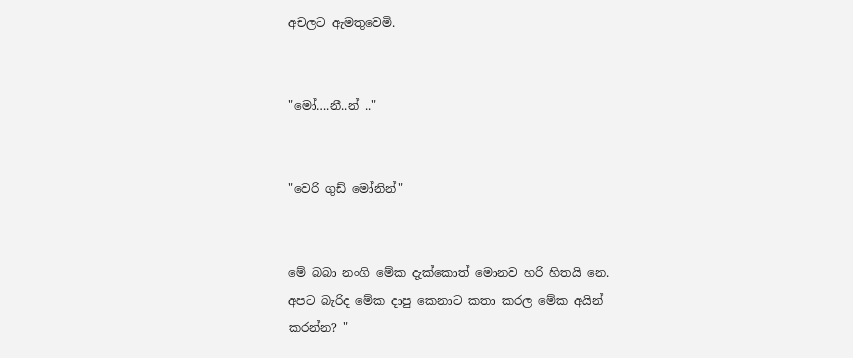අචලට ඇමතුවෙමි.


"මෝ….නී..න් .."


"වෙරි ගුඩ් මෝනින්"


මේ බබා නංගි මේක දැක්කොත් මොනව හරි හිතයි නෙ. අපට බැරිද මේක දාපු කෙනාට කතා කරල මේක අයින් කරන්න? "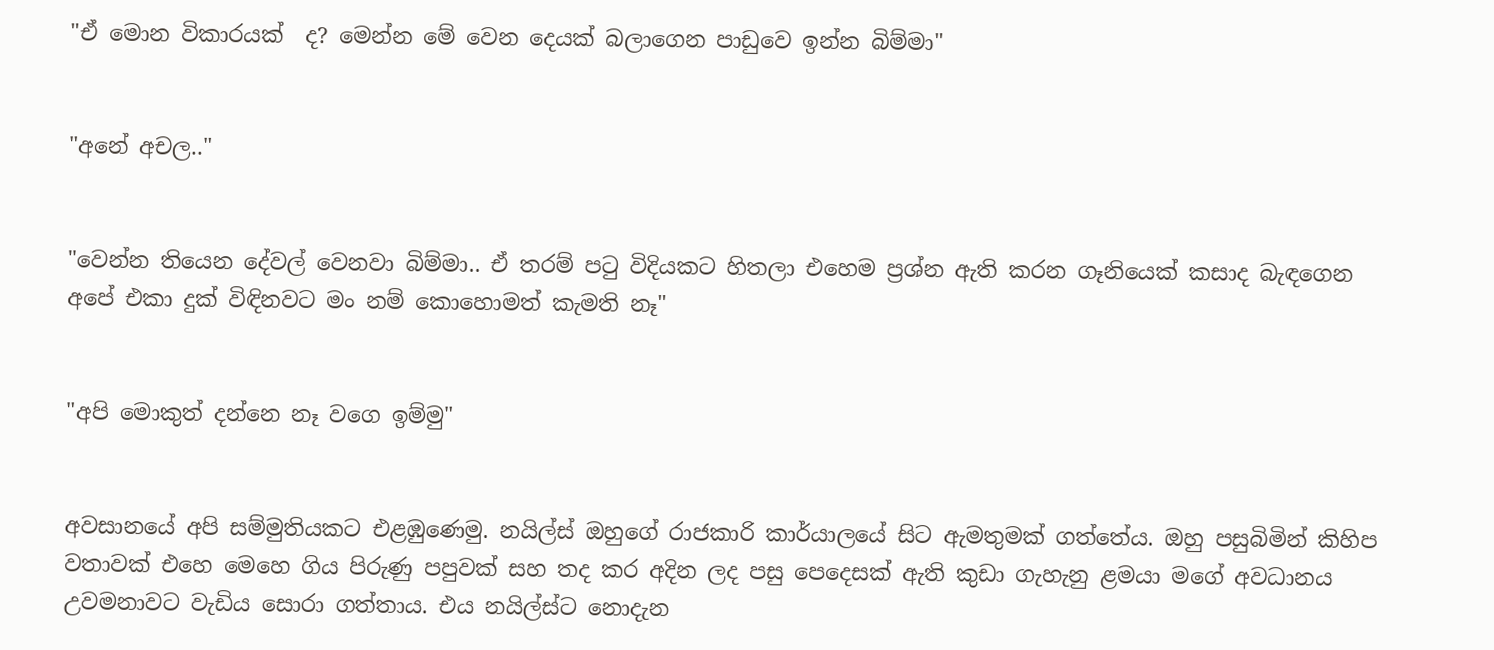"ඒ මොන විකාරයක්  ද? මෙන්න මේ වෙන දෙයක් බලාගෙන පාඩුවෙ ඉන්න බිම්මා"


"අනේ අචල.."


"වෙන්න තියෙන දේවල් වෙනවා බිම්මා.. ඒ තරම් පටු විදියකට හිතලා එහෙම ප්‍රශ්න ඇති කරන ගෑනියෙක් කසාද බැඳගෙන අපේ එකා දුක් විඳිනවට මං නම් කොහොමත් කැමති නෑ"


"අපි මොකුත් දන්නෙ නෑ වගෙ ඉම්මු"


අවසානයේ අපි සම්මුතියකට එළඹුණෙමු. නයිල්ස් ඔහුගේ රාජකාරි කාර්යාලයේ සිට ඇමතුමක් ගත්තේය. ඔහු පසුබිමින් කිහිප වතාවක් එහෙ මෙහෙ ගිය පිරුණු පපුවක් සහ තද කර අදින ලද පසු පෙදෙසක් ඇති කුඩා ගැහැනු ළමයා මගේ අවධානය උවමනාවට වැඩිය සොරා ගත්තාය. එය නයිල්ස්ට නොදැන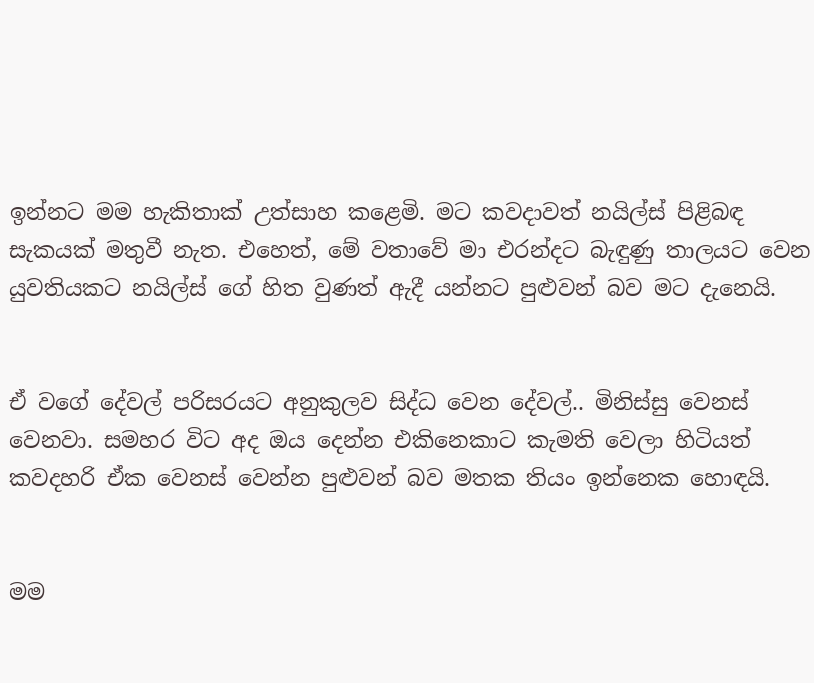ඉන්නට මම හැකිතාක් උත්සාහ කළෙමි. මට කවදාවත් නයිල්ස් පිළිබඳ සැකයක් මතුවී නැත. එහෙත්, මේ වතාවේ මා එරන්දට බැඳුණු තාලයට වෙන යුවතියකට නයිල්ස් ගේ හිත වුණත් ඇදී යන්නට පුළුවන් බව මට දැනෙයි.


ඒ වගේ දේවල් පරිසරයට අනුකුලව සිද්ධ වෙන දේවල්.. මිනිස්සු වෙනස් වෙනවා. සමහර විට අද ඔය දෙන්න එකිනෙකාට කැමති වෙලා හිටියත් කවදහරි ඒක වෙනස් වෙන්න පුළුවන් බව මතක තියං ඉන්නෙක හොඳයි.


මම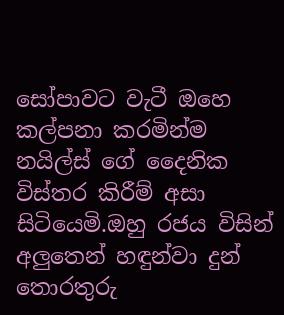සෝපාවට වැටී ඔහෙ කල්පනා කරමින්ම නයිල්ස් ගේ දෛනික විස්තර කිරීම් අසා සිටියෙමි.ඔහු රජය විසින් අලුතෙන් හඳුන්වා දුන් තොරතුරු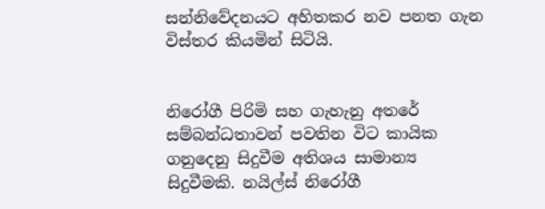සන්නිවේදනයට අහිතකර නව පනත ගැන විස්තර කියමින් සිටියි.


නිරෝගී පිරිමි සහ ගැහැනු අතරේ සම්බන්ධතාවන් පවතින විට කායික ගනුදෙනු සිදුවීම අතිශය සාමාන්‍ය සිදුවීමකි. නයිල්ස් නිරෝගී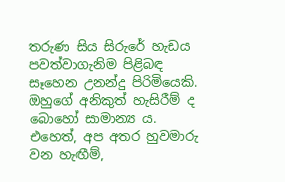තරුණ සිය සිරුරේ හැඩය පවත්වාගැනිම පිළිබඳ සෑහෙන උනන්දු පිරිමියෙකි. ඔහුගේ අනිකුත් හැසිරීම් ද බොහෝ සාමාන්‍ය ය. එහෙත්, අප අතර හුවමාරු වන හැඟීම්,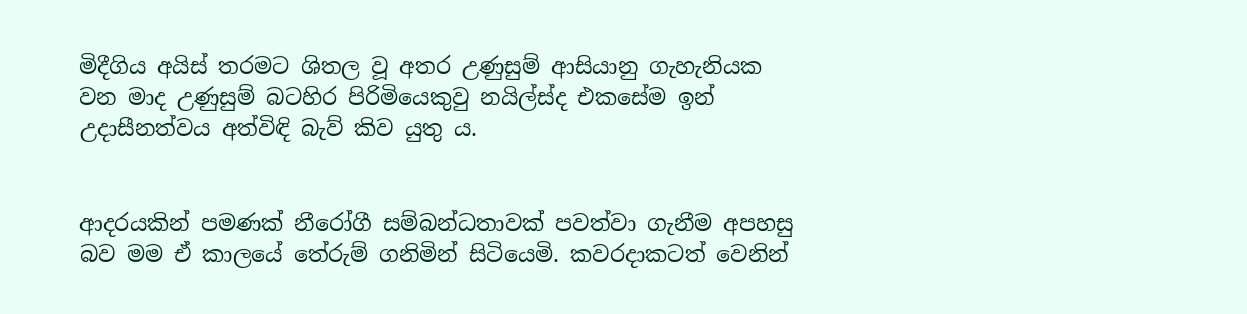මිදීගිය අයිස් තරමට ශිතල වූ අතර උණුසුම් ආසියානු ගැහැනියක වන මාද උණුසුම් බටහිර පිරිමියෙකුවු නයිල්ස්ද එකසේම ඉන් උදාසීනත්වය අත්විඳි බැව් කිව යුතු ය.


ආදරයකින් පමණක් නීරෝගී සම්බන්ධතාවක් පවත්වා ගැනීම අපහසු බව මම ඒ කාලයේ තේරුම් ගනිමින් සිටියෙමි. කවරදාකටත් වෙනින්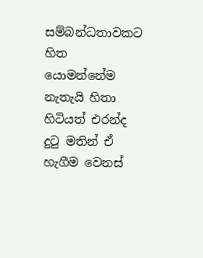සම්බන්ධතාවකට හිත යොමන්නේම නැතැයි හිතා හිටියත් එරන්ද දුටු මතින් ඒ හැගීම වෙනස්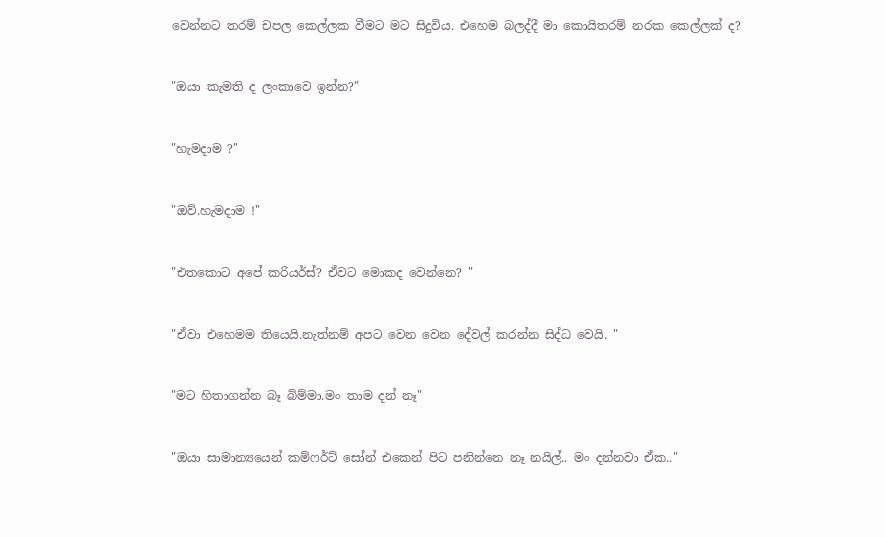වෙන්නට තරම් චපල කෙල්ලක වීමට මට සිදුවිය. එහෙම බලද්දී මා කොයිතරම් නරක කෙල්ලක් ද?


"ඔයා කැමති ද ලංකාවෙ ඉන්න?"


"හැමදාම ?"


"ඔව්.හැමදාම !"


"එතකොට අපේ කරියර්ස්? ඒවට මොකද වෙන්නෙ? "


"ඒවා එහෙමම තියෙයි.නැත්නම් අපට වෙන වෙන දේවල් කරන්න සිද්ධ වෙයි. "


"මට හිතාගන්න බෑ බිම්මා.මං තාම දන් නෑ"


"ඔයා සාමාන්‍යයෙන් කම්ෆර්ට් සෝන් එකෙන් පිට පනින්නෙ නෑ නයිල්.. මං දන්නවා ඒක.."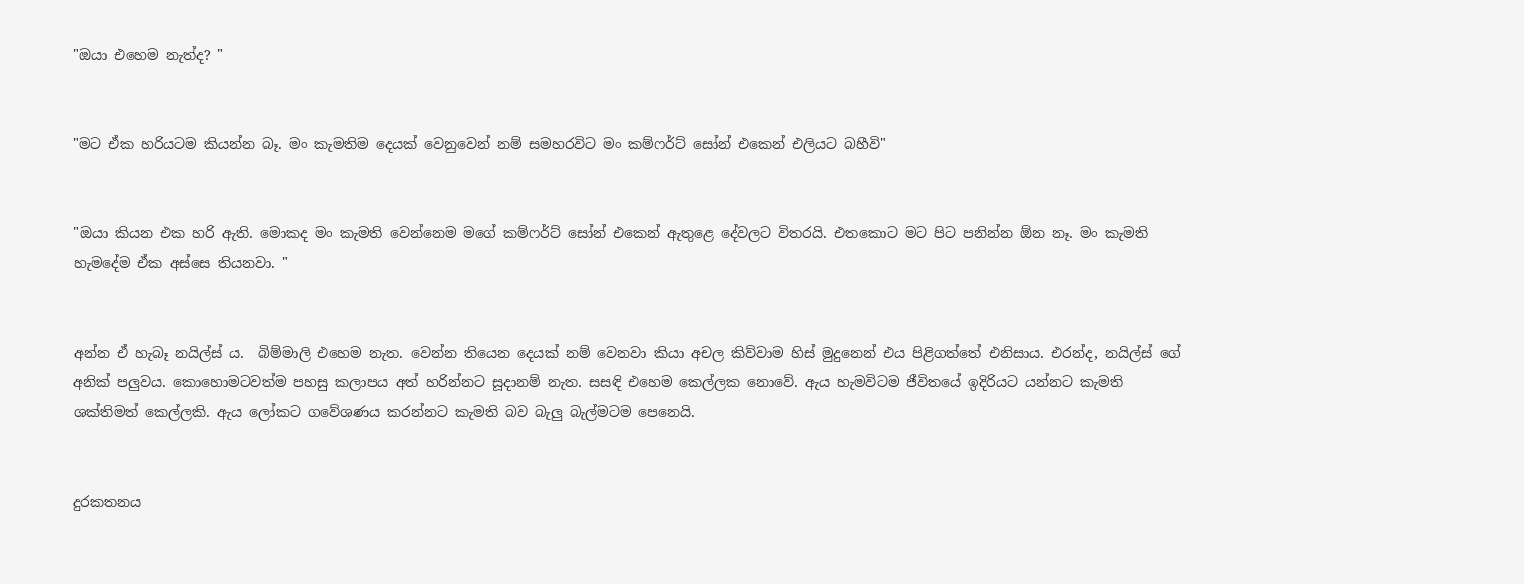"ඔයා එහෙම නැත්ද? "


"මට ඒක හරියටම කියන්න බෑ. මං කැමතිම දෙයක් වෙනුවෙන් නම් සමහරවිට මං කම්ෆර්ට් සෝන් එකෙන් එලියට බහීවි"


"ඔයා කියන එක හරි ඇති. මොකද මං කැමති වෙන්නෙම මගේ කම්ෆර්ට් සෝන් එකෙන් ඇතුළෙ දේවලට විතරයි. එතකොට මට පිට පනින්න ඕන නෑ. මං කැමති හැමදේම ඒක අස්සෙ තියනවා. "


අන්න ඒ හැබෑ නයිල්ස් ය.  බිම්මාලි එහෙම නැත. වෙන්න තියෙන දෙයක් නම් වෙනවා කියා අචල කිව්වාම හිස් මුදුනෙන් එය පිළිගත්තේ එනිසාය. එරන්ද, නයිල්ස් ගේ අනික් පලුවය. කොහොමටවත්ම පහසු කලාපය අත් හරින්නට සූදානම් නැත. සසඳි එහෙම කෙල්ලක නොවේ. ඇය හැමවිටම ජීවිතයේ ඉදිරියට යන්නට කැමති ශක්තිමත් කෙල්ලකි. ඇය ලෝකට ගවේශණය කරන්නට කැමති බව බැලු බැල්මටම පෙනෙයි.


දුරකතනය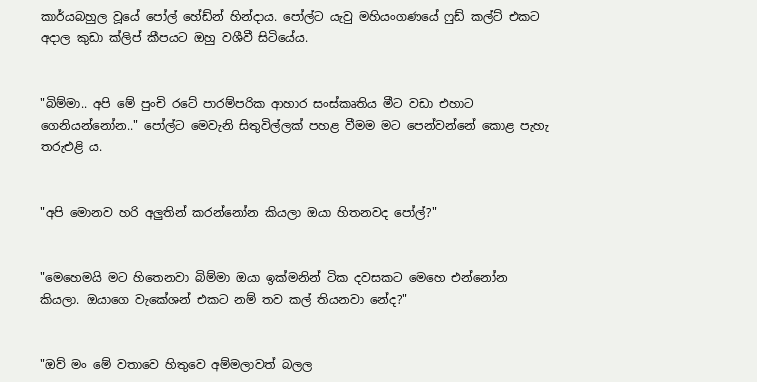කාර්යබහුල වූයේ පෝල් හේඩ්න් හින්දාය. පෝල්ට යැවු මහියංගණයේ ෆුඩ් කල්ට් එකට අදාල කුඩා ක්ලිප් කීපයට ඔහු වශීවී සිටියේය.


"බිම්මා.. අපි මේ පුංචි රටේ පාරම්පරික ආහාර සංස්කෘතිය මීට වඩා එහාට ගෙනියන්නෝන.." පෝල්ට මෙවැනි සිතුවිල්ලක් පහළ වීමම මට පෙන්වන්නේ කොළ පැහැ තරුඑළි ය.


"අපි මොනව හරි අලුතින් කරන්නෝන කියලා ඔයා හිතනවද පෝල්?"


"මෙහෙමයි මට හිතෙනවා බිම්මා ඔයා ඉක්මනින් ටික දවසකට මෙහෙ එන්නෝන කියලා. ඔයාගෙ වැකේශන් එකට නම් තව කල් තියනවා නේද?"


"ඔව් මං මේ වතාවෙ හිතුවෙ අම්මලාවත් බලල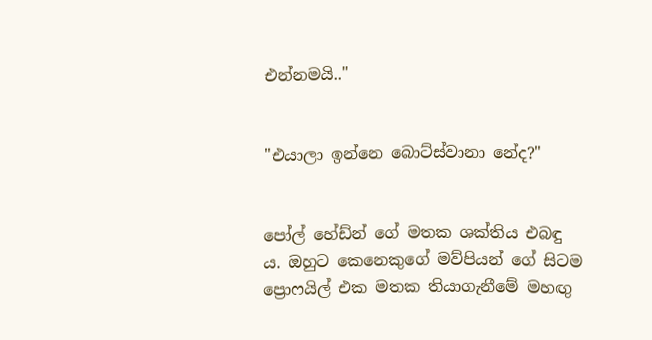එන්නමයි.."


"එයාලා ඉන්නෙ බොට්ස්වානා නේද?"


පෝල් හේඩ්න් ගේ මතක ශක්තිය එබඳු ය. ඔහුට කෙනෙකුගේ මව්පියන් ගේ සිටම ප්‍රොෆයිල් එක මතක තියාගැනීමේ මහඟු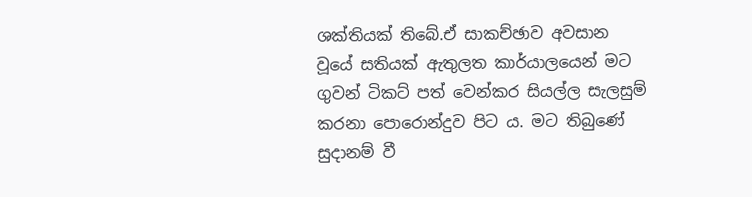ශක්තියක් තිබේ.ඒ සාකච්ඡාව අවසාන වූයේ සතියක් ඇතුලත කාර්යාලයෙන් මට ගුවන් ටිකට් පත් වෙන්කර සියල්ල සැලසුම් කරනා පොරොන්දුව පිට ය. මට තිබුණේ සුදානම් වී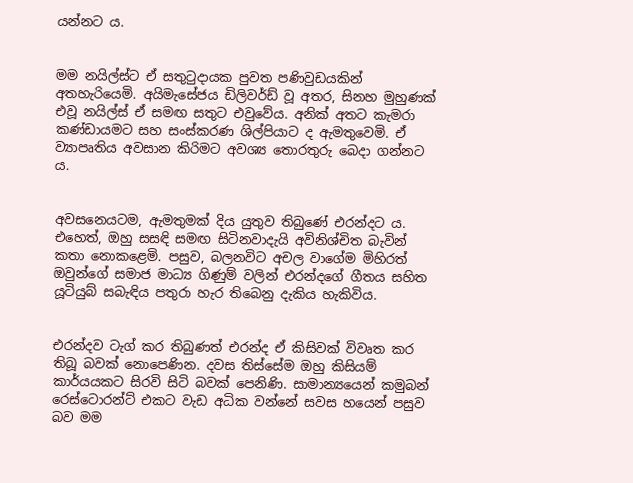යන්නට ය.


මම නයිල්ස්ට ඒ සතුටුදායක පුවත පණිවුඩයකින් අතහැරියෙමි. අයිමැසේජය ඩිලිවර්ඩ් වූ අතර, සිනහ මුහුණක් එවූ නයිල්ස් ඒ සමඟ සතුට එවුවේය. අනික් අතට කැමරා කණ්ඩායමට සහ සංස්කරණ ශිල්පියාට ද ඇමතුවෙමි. ඒ ව්‍යාපෘතිය අවසාන කිරිමට අවශ්‍ය තොරතුරු බෙදා ගන්නට ය.


අවසනෙයටම, ඇමතුමක් දිය යුතුව තිබුණේ එරන්දට ය. එහෙත්, ඔහු සසඳි සමඟ සිටිනවාදැයි අවිනිශ්චිත බැවින්  කතා නොකළෙමි. පසුව, බලනවිට අචල වාගේම මිහිරත් ඔවුන්ගේ සමාජ මාධ්‍ය ගිණුම් වලින් එරන්දගේ ගීතය සහිත යූටියුබ් සබැඳිය පතුරා හැර තිබෙනු දැකිය හැකිවිය.


එරන්දව ටැග් කර තිබුණත් එරන්ද ඒ කිසිවක් විවෘත කර තිබූ බවක් නොපෙණින. දවස තිස්සේම ඔහු කිසියම් කාර්යයකට සිරවි සිටි බවක් පෙනිණි. සාමාන්‍යයෙන් කමුබන් රෙස්ටොරන්ට් එකට වැඩ අධික වන්නේ සවස හයෙන් පසුව බව මම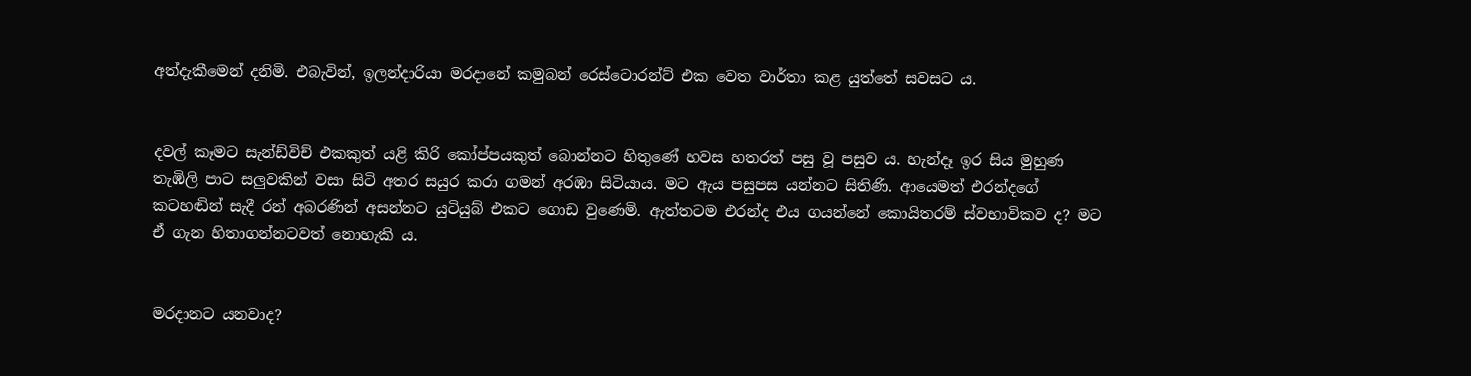අත්දැකීමෙන් දනිමි. එබැවින්, ඉලන්දාරියා මරදානේ කමුබන් රෙස්ටොරන්ට් එක වෙත වාර්තා කළ යුත්තේ සවසට ය.


දවල් කෑමට සැන්ඩ්විච් එකකුත් යළි කිරි කෝප්පයකුත් බොන්නට හිතුණේ හවස හතරත් පසු වූ පසුව ය. හැන්දෑ ඉර සිය මුහුණ තැඹිලි පාට සලුවකින් වසා සිටි අතර සයුර කරා ගමන් අරඹා සිටියාය. මට ඇය පසුපස යන්නට සිතිණි. ආයෙමත් එරන්දගේ කටහඬින් සැදී රන් අබරණින් අසන්නට යුටියුබ් එකට ගොඩ වුණෙමි. ඇත්තටම එරන්ද එය ගයන්නේ කොයිතරම් ස්වභාවිකව ද? මට ඒ ගැන හිතාගන්නටවත් නොහැකි ය.


මරදානට යනවාද?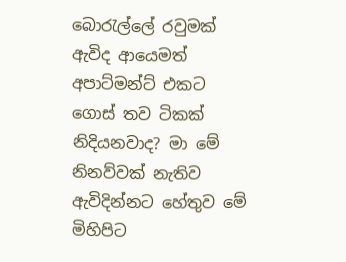බොරැල්ලේ රවුමක් ඇවිද ආයෙමත් අපාට්මන්ට් එකට ගොස් තව ටිකක් නිදියනවාද? මා මේ නිනව්වක් නැතිව ඇවිදින්නට හේතුව මේ මිහිපිට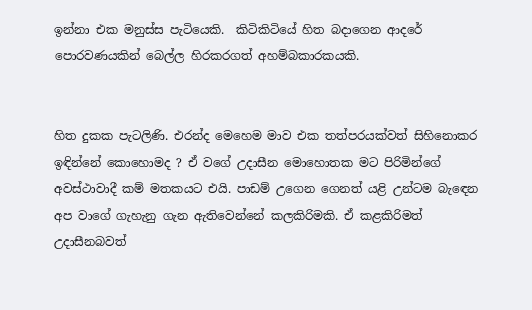ඉන්නා එක මනුස්ස පැටියෙකි.  කිටිකිටියේ හිත බදාගෙන ආදරේ පොරවණයකින් බෙල්ල හිරකරගත් අහම්බකාරකයකි.


හිත දුකක පැටලිණි. එරන්ද මෙහෙම මාව එක තත්පරයක්වත් සිහිනොකර ඉඳින්නේ කොහොමද ? ඒ වගේ උදාසීන මොහොතක මට පිරිමින්ගේ අවස්ථාවාදී කම් මතකයට එයි. පාඩම් උගෙන ගෙනත් යළි උන්ටම බැඳෙන අප වාගේ ගැහැනු ගැන ඇතිවෙන්නේ කලකිරිමකි. ඒ කළකිරිමත් උදාසීනබවත්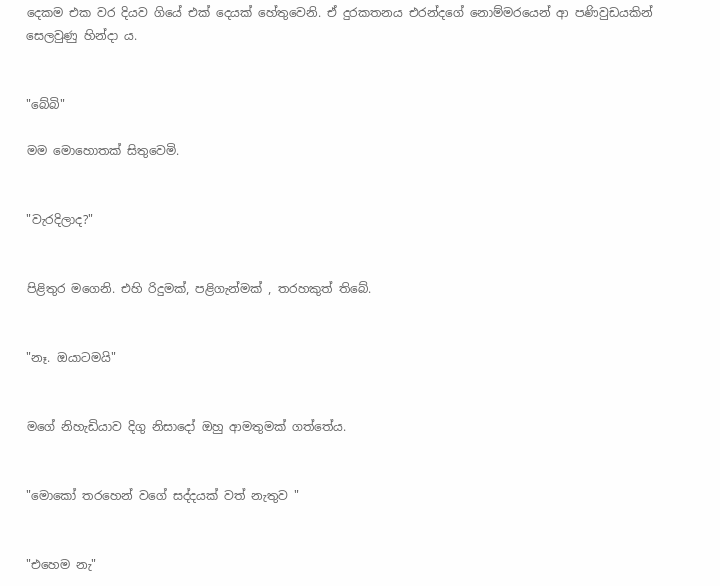දෙකම එක වර දියව ගියේ එක් දෙයක් හේතුවෙනි. ඒ දුරකතනය එරන්දගේ නොම්මරයෙන් ආ පණිවුඩයකින් සෙලවුණු හින්දා ය.


"බේබි"

මම මොහොතක් සිතුවෙමි.


"වැරදිලාද?"


පිළිතුර මගෙනි. එහි රිදුමක්, පළිගැන්මක් , තරහකුත් තිබේ.


"නෑ. ඔයාටමයි"


මගේ නිහැඩියාව දිගු නිසාදෝ ඔහු ආමතුමක් ගත්තේය.


"මොකෝ තරහෙන් වගේ සද්දයක් වත් නැතුව "


"එහෙම නැ"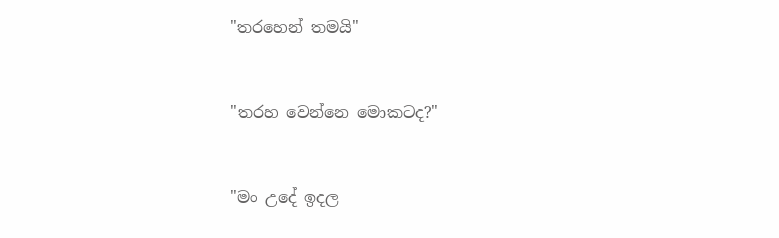"තරහෙන් තමයි"


"තරහ වෙන්නෙ මොකටද?"


"මං උදේ ඉදල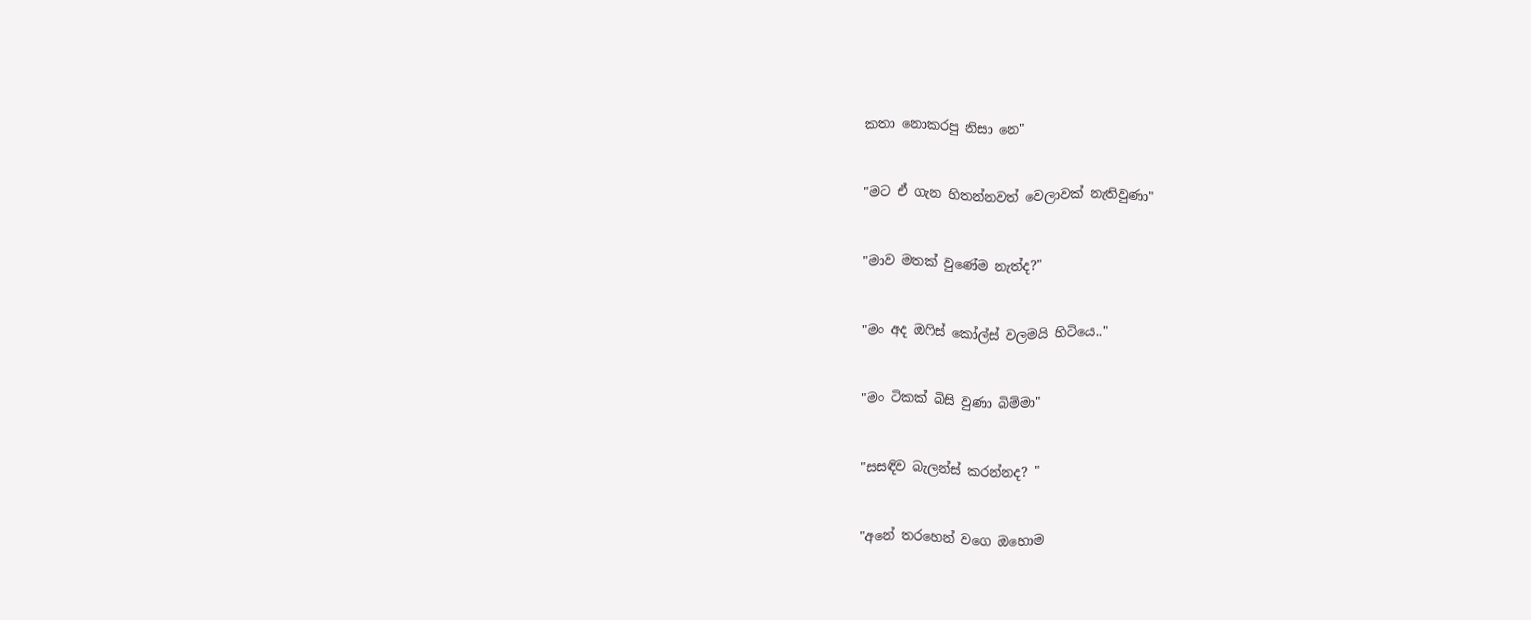කතා නොකරපු නිසා නෙ"


"මට ඒ ගැන හිතන්නවත් වෙලාවක් නැතිවුණා"


"මාව මතක් වුණේම නැත්ද?"


"මං අද ඔෆිස් කෝල්ස් වලමයි හිටියෙ.."


"මං ටිකක් බිසි වුණා බිම්මා"


"සසඳිව බැලන්ස් කරන්නද? "


"අනේ තරහෙන් වගෙ ඔහොම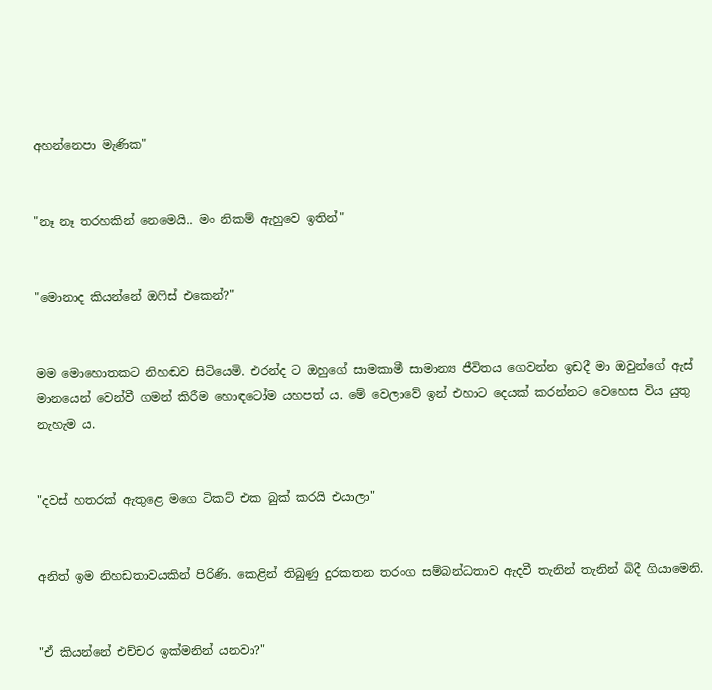අහන්නෙපා මැණික"


"නෑ නෑ තරහකින් නෙමෙයි.. මං නිකම් ඇහුවෙ ඉතින්"


"මොනාද කියන්නේ ඔෆිස් එකෙන්?"


මම මොහොතකට නිහඬව සිටියෙමි. එරන්ද ට ඔහුගේ සාමකාමී සාමාන්‍ය ජීවිතය ගෙවන්න ඉඩදී මා ඔවුන්ගේ ඇස් මානයෙන් වෙන්වී ගමන් කිරීම හොඳටෝම යහපත් ය. මේ වෙලාවේ ඉන් එහාට දෙයක් කරන්නට වෙහෙස විය යුතු නැහැම ය.


"දවස් හතරක් ඇතුළෙ මගෙ ටිකට් එක බුක් කරයි එයාලා"


අනිත් ඉම නිහඩතාවයකින් පිරිණි. කෙළින් තිබුණු දුරකතන තරංග සම්බන්ධතාව ඇදවී තැනින් තැනින් බිදී ගියාමෙනි.


"ඒ කියන්නේ එච්චර ඉක්මනින් යනවා?"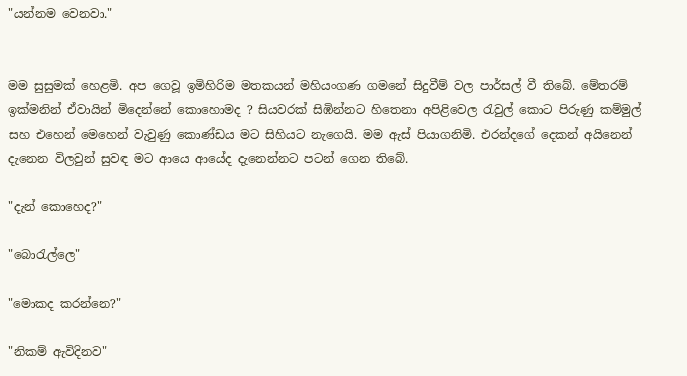"යන්නම වෙනවා."


මම සුසුමක් හෙළමි. අප ගෙවූ ඉමිහිරිම මතකයන් මහියංගණ ගමනේ සිදුවීම් වල පාර්සල් වී තිබේ. මේතරම් ඉක්මනින් ඒවායින් මිදෙන්නේ කොහොමද ? සියවරක් සිඹින්නට හිතෙනා අපිළිවෙල රැවුල් කොට පිරුණු කම්මුල් සහ එහෙන් මෙහෙන් වැවුණු කොණ්ඩය මට සිහියට නැගෙයි. මම ඇස් පියාගනිමි. එරන්දගේ දෙකන් අයිනෙන් දැනෙන විලවුන් සුවඳ මට ආයෙ ආයේද දැනෙන්නට පටන් ගෙන තිබේ.

"දැන් කොහෙද?"

"බොරැල්ලෙ"

"මොකද කරන්නෙ?"

"නිකම් ඇවිදිනව"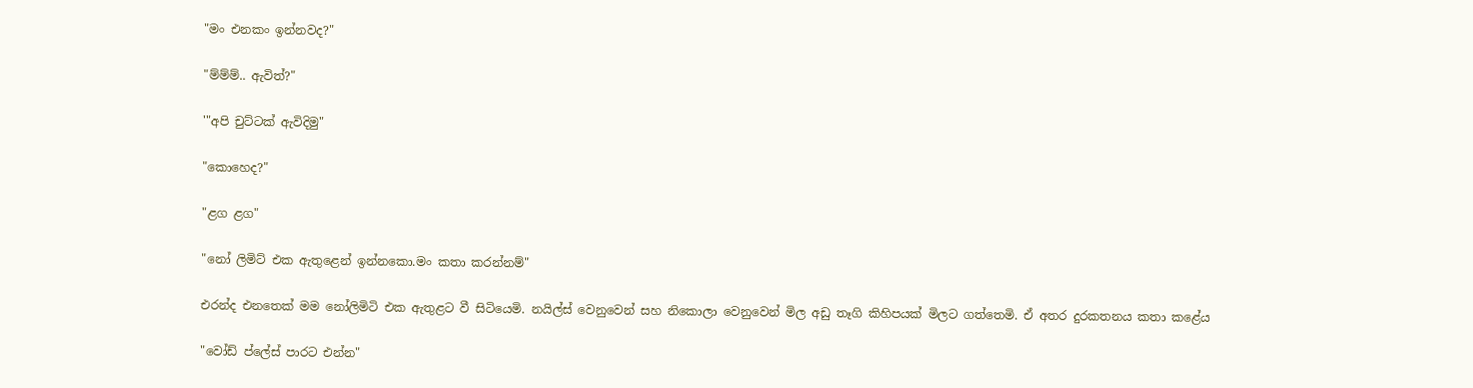"මං එනකං ඉන්නවද?"

"ම්ම්ම්.. ඇවිත්?"

'"අපි චුට්ටක් ඇවිදිමු"

"කොහෙද?"

"ළග ළග"

"නෝ ලිමිට් එක ඇතුළෙන් ඉන්නකො.මං කතා කරන්නම්"

එරන්ද එනතෙක් මම නෝලිමිටි එක ඇතුළට වී සිටියෙමි. නයිල්ස් වෙනුවෙන් සහ නිකොලා වෙනුවෙන් මිල අඩු තෑගි කිහිපයක් මිලට ගත්තෙමි. ඒ අතර දුරකතනය කතා කළේය

"වෝඩ් ප්ලේස් පාරට එන්න"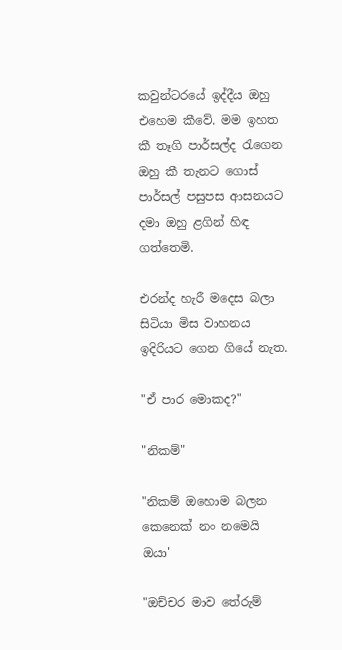කවුන්ටරයේ ඉද්දීය ඔහු එහෙම කීවේ. මම ඉහත කී තෑගි පාර්සල්ද රැගෙන ඔහු කී තැනට ගොස් පාර්සල් පසුපස ආසනයට දමා ඔහු ළගින් හිඳ ගත්තෙමි.

එරන්ද හැරී මදෙස බලා සිටියා මිස වාහනය ඉදිරියට ගෙන ගියේ නැත.

"ඒ පාර මොකද?"

"නිකම්"

"නිකම් ඔහොම බලන කෙනෙක් නං නමෙයි ඔයා'

"ඔච්චර මාව තේරුම්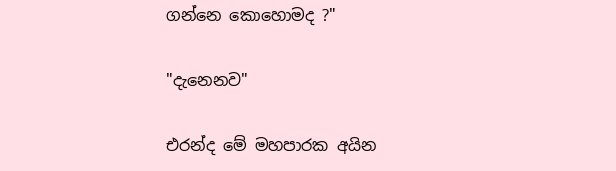ගන්නෙ කොහොමද ?"

"දැනෙනව"

එරන්ද මේ මහපාරක අයින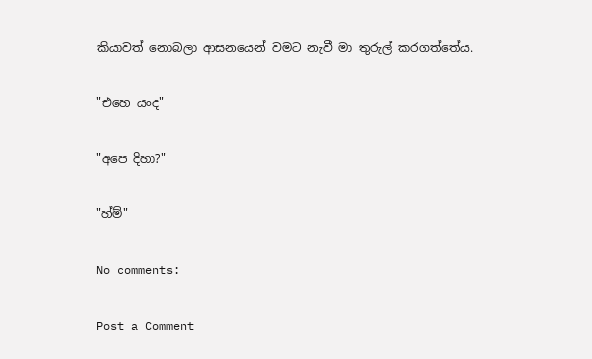කියාවත් නොබලා ආසනයෙන් වමට නැවී මා තුරුල් කරගත්තේය.

"එහෙ යංද"

"අපෙ දිහා?"

"හ්ම්"

No comments:

Post a Comment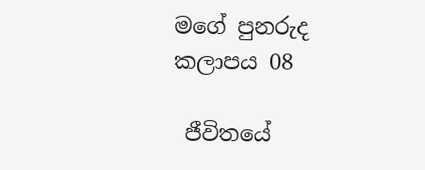මගේ පුනරුද කලාපය 08

 ජීවිතයේ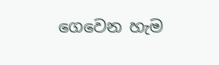ගෙවෙන හැම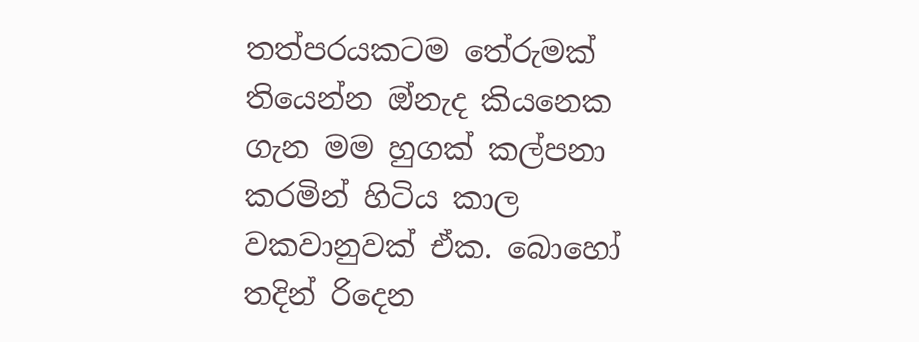තත්පරයකටම තේරුමක් තියෙන්න ඔ්නැද කියනෙක ගැන මම හුගක් කල්පනා කරමින් හිටිය කාල වකවානුවක් ඒක. බොහෝ තදින් රිදෙන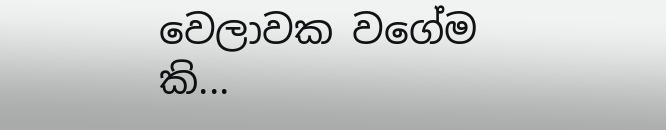වෙලාවක වගේම කි...